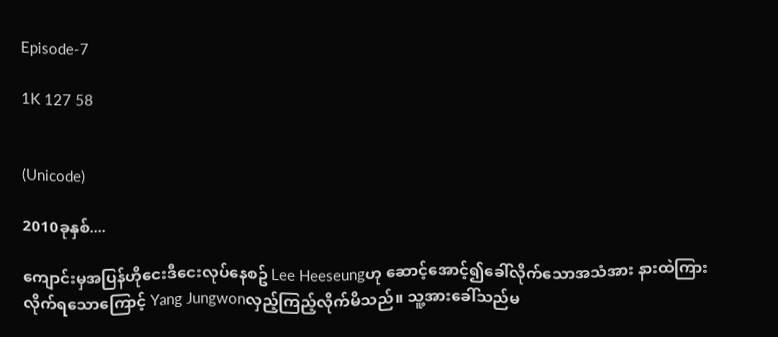Episode-7

1K 127 58


(Unicode)

2010ခုနှစ်....

ကျောင်းမှအပြန်ဟိုငေးဒီငေးလုပ်နေစဥ် Lee Heeseungဟု ဆောင့်အောင့်၍ခေါ်လိုက်သောအသံအား နားထဲကြားလိုက်ရသောကြောင့် Yang Jungwonလှည့်ကြည့်လိုက်မိသည်။ သူ့အားခေါ်သည်မ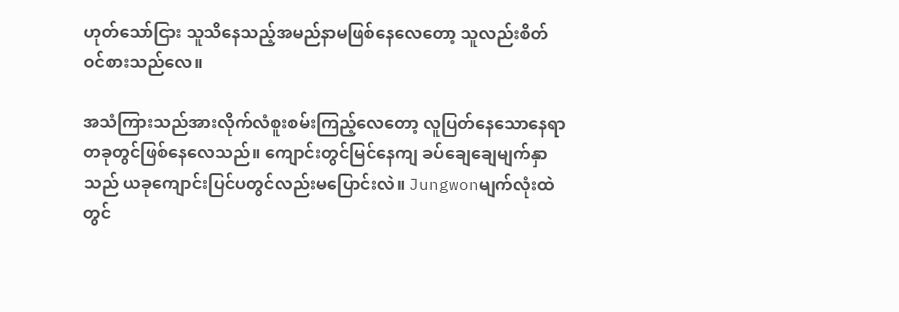ဟုတ်သော်ငြား သူသိနေသည့်အမည်နာမဖြစ်နေလေတော့ သူလည်းစိတ်ဝင်စားသည်လေ။

အသံကြားသည်အားလိုက်လံစူးစမ်းကြည့်လေတော့ လူပြတ်နေသောနေရာတခုတွင်ဖြစ်နေလေသည်။ ကျောင်းတွင်မြင်နေကျ ခပ်ချေချေမျက်နှာသည် ယခုကျောင်းပြင်ပတွင်လည်းမပြောင်းလဲ။ Jungwonမျက်လုံးထဲတွင်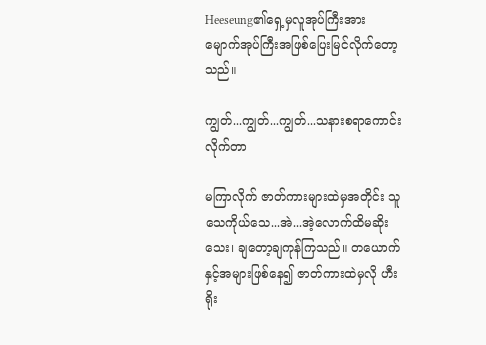Heeseung၏ရှေ့မှလူအုပ်ကြီးအား မျောက်အုပ်ကြီးအဖြစ်ပြေးမြင်လိုက်တော့သည်။

ကျွတ်...ကျွတ်...ကျွတ်...သနားစရာကောင်းလိုက်တာ

မကြာလိုက် ဇာတ်ကားများထဲမှအတိုင်း သူသေကိုယ်သေ...အဲ...အဲ့လောက်ထိမဆိုးသေး၊ ချတော့ချကုန်ကြသည်။ တယောက်နှင့်အများဖြစ်နေ၍ ဇာတ်ကားထဲမှလို ဟီးရိုး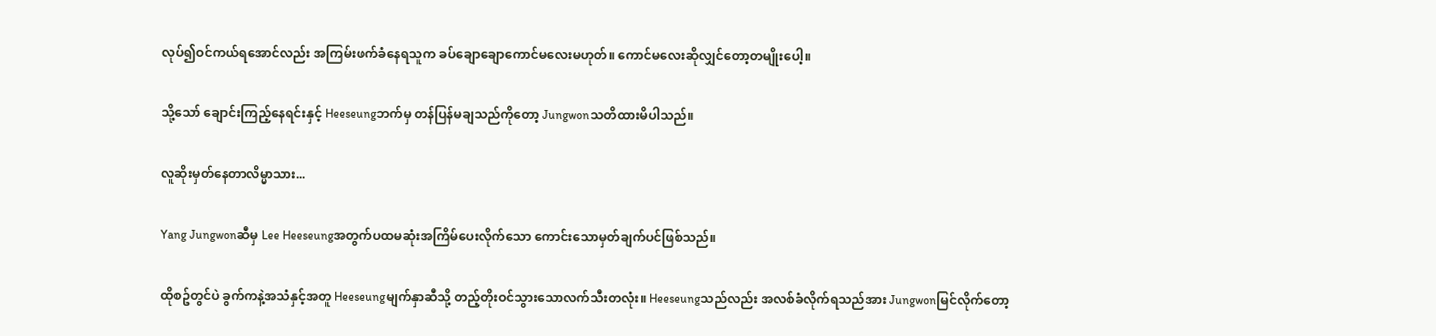လုပ်၍ဝင်ကယ်ရအောင်လည်း အကြမ်းဖက်ခံနေရသူက ခပ်ချောချောကောင်မလေးမဟုတ်။ ကောင်မလေးဆိုလျှင်တော့တမျိုးပေါ့။

သို့သော် ချောင်းကြည့်နေရင်းနှင့် Heeseungဘက်မှ တန်ပြန်မချသည်ကိုတော့ Jungwonသတိထားမိပါသည်။

လူဆိုးမှတ်နေတာလိမ္မာသား...

Yang Jungwonဆီမှ Lee Heeseungအတွက်ပထမဆုံးအကြိမ်ပေးလိုက်သော ကောင်းသောမှတ်ချက်ပင်ဖြစ်သည်။

ထိုစဥ်တွင်ပဲ ခွက်ကနဲ့အသံနှင့်အတူ Heeseungမျက်နှာဆီသို့ တည့်တိုးဝင်သွားသောလက်သီးတလုံး။ Heeseungသည်လည်း အလစ်ခံလိုက်ရသည်အား Jungwonမြင်လိုက်တော့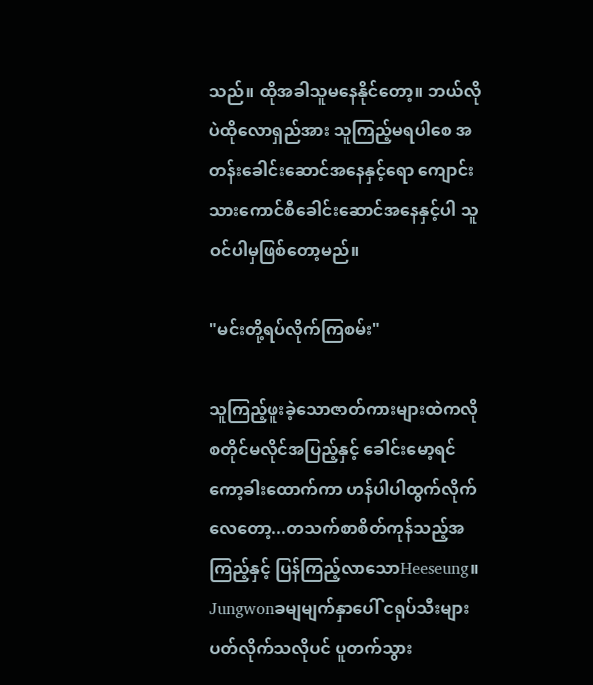သည်။ ထိုအခါသူမနေနိုင်တော့။ ဘယ်လိုပဲထိုလောရှည်အား သူကြည့်မရပါစေ အတန်းခေါင်းဆောင်အနေနှင့်ရော ကျောင်းသားကောင်စီခေါင်းဆောင်အနေနှင့်ပါ သူဝင်ပါမှဖြစ်တော့မည်။

"မင်းတို့ရပ်လိုက်ကြစမ်း"

သူကြည့်ဖူးခဲ့သောဇာတ်ကားများထဲကလို စတိုင်မလိုင်အပြည့်နှင့် ခေါင်းမော့ရင်ကော့ခါးထောက်ကာ ဟန်ပါပါထွက်လိုက်လေတော့...တသက်စာစိတ်ကုန်သည့်အကြည့်နှင့် ပြန်ကြည့်လာသောHeeseung။ Jungwonခမျမျက်နှာပေါ် ငရုပ်သီးများပတ်လိုက်သလိုပင် ပူတက်သွား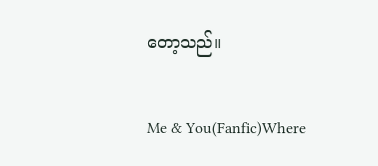တော့သည်။

Me & You(Fanfic)Where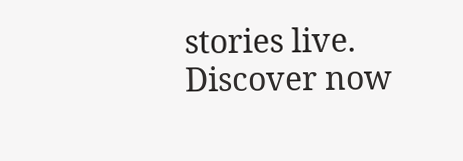stories live. Discover now